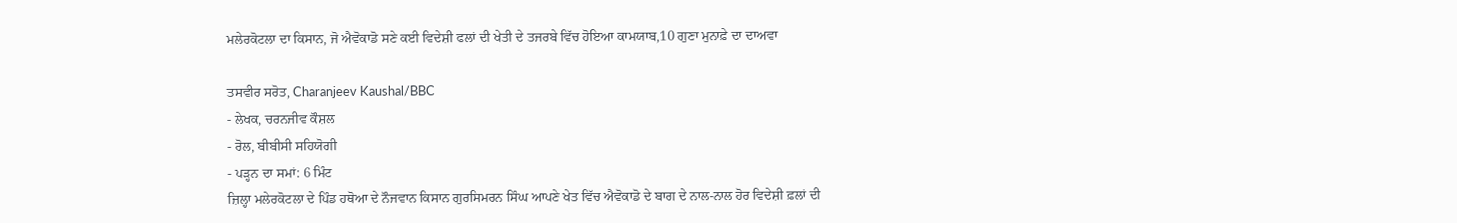ਮਲੇਰਕੋਟਲਾ ਦਾ ਕਿਸਾਨ, ਜੋ ਐਵੋਕਾਡੋ ਸਣੇ ਕਈ ਵਿਦੇਸ਼ੀ ਫਲਾਂ ਦੀ ਖੇਤੀ ਦੇ ਤਜਰਬੇ ਵਿੱਚ ਹੋਇਆ ਕਾਮਯਾਬ,10 ਗੁਣਾ ਮੁਨਾਫ਼ੇ ਦਾ ਦਾਅਵਾ

ਤਸਵੀਰ ਸਰੋਤ, Charanjeev Kaushal/BBC
- ਲੇਖਕ, ਚਰਨਜੀਵ ਕੌਸ਼ਲ
- ਰੋਲ, ਬੀਬੀਸੀ ਸਹਿਯੋਗੀ
- ਪੜ੍ਹਨ ਦਾ ਸਮਾਂ: 6 ਮਿੰਟ
ਜ਼ਿਲ੍ਹਾ ਮਲੇਰਕੋਟਲਾ ਦੇ ਪਿੰਡ ਹਥੋਆ ਦੇ ਨੌਜਵਾਨ ਕਿਸਾਨ ਗੁਰਸਿਮਰਨ ਸਿੰਘ ਆਪਣੇ ਖੇਤ ਵਿੱਚ ਐਵੋਕਾਡੋ ਦੇ ਬਾਗ ਦੇ ਨਾਲ-ਨਾਲ ਹੋਰ ਵਿਦੇਸ਼ੀ ਫ਼ਲਾਂ ਦੀ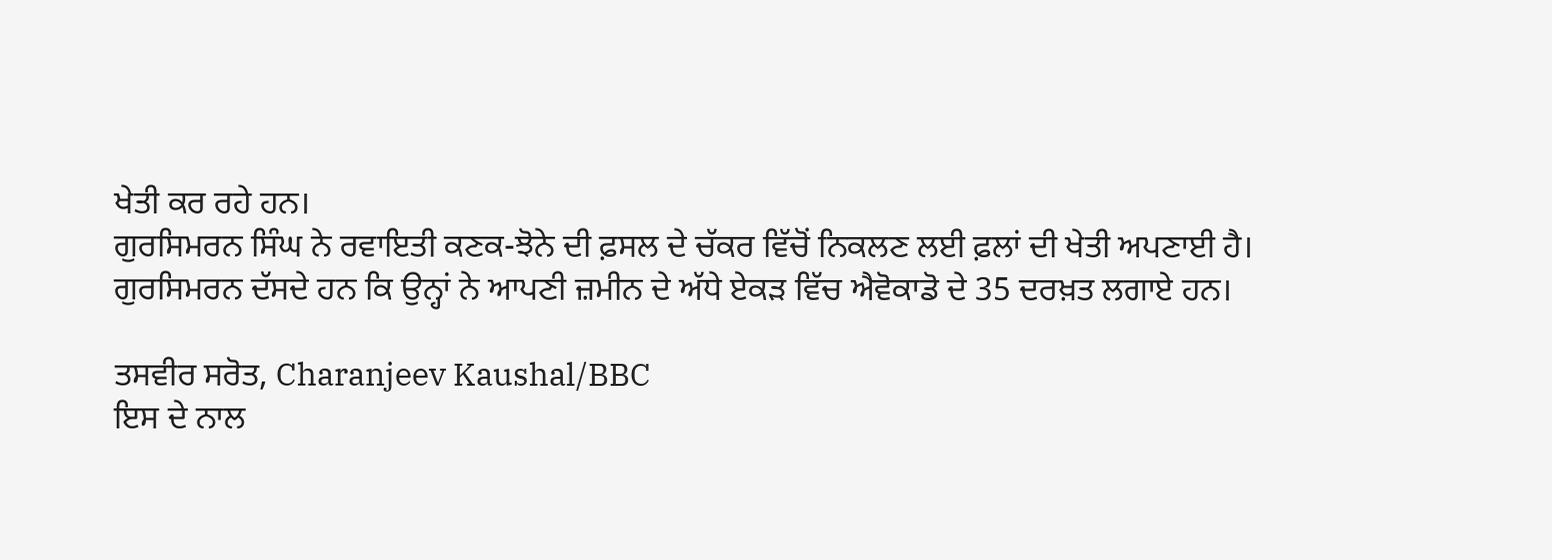ਖੇਤੀ ਕਰ ਰਹੇ ਹਨ।
ਗੁਰਸਿਮਰਨ ਸਿੰਘ ਨੇ ਰਵਾਇਤੀ ਕਣਕ-ਝੋਨੇ ਦੀ ਫ਼ਸਲ ਦੇ ਚੱਕਰ ਵਿੱਚੋਂ ਨਿਕਲਣ ਲਈ ਫ਼ਲਾਂ ਦੀ ਖੇਤੀ ਅਪਣਾਈ ਹੈ।
ਗੁਰਸਿਮਰਨ ਦੱਸਦੇ ਹਨ ਕਿ ਉਨ੍ਹਾਂ ਨੇ ਆਪਣੀ ਜ਼ਮੀਨ ਦੇ ਅੱਧੇ ਏਕੜ ਵਿੱਚ ਐਵੋਕਾਡੋ ਦੇ 35 ਦਰਖ਼ਤ ਲਗਾਏ ਹਨ।

ਤਸਵੀਰ ਸਰੋਤ, Charanjeev Kaushal/BBC
ਇਸ ਦੇ ਨਾਲ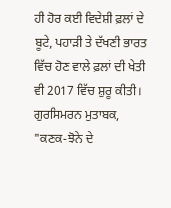ਹੀ ਹੋਰ ਕਈ ਵਿਦੇਸ਼ੀ ਫ਼ਲਾਂ ਦੇ ਬੂਟੇ, ਪਹਾੜੀ ਤੇ ਦੱਖਣੀ ਭਾਰਤ ਵਿੱਚ ਹੋਣ ਵਾਲੇ ਫ਼ਲਾਂ ਦੀ ਖੇਤੀ ਵੀ 2017 ਵਿੱਚ ਸ਼ੁਰੂ ਕੀਤੀ।
ਗੁਰਸਿਮਰਨ ਮੁਤਾਬਕ, "ਕਣਕ-ਝੋਨੇ ਦੇ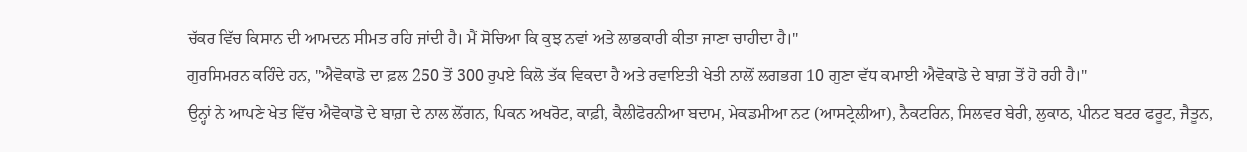ਚੱਕਰ ਵਿੱਚ ਕਿਸਾਨ ਦੀ ਆਮਦਨ ਸੀਮਤ ਰਹਿ ਜਾਂਦੀ ਹੈ। ਮੈਂ ਸੋਚਿਆ ਕਿ ਕੁਝ ਨਵਾਂ ਅਤੇ ਲਾਭਕਾਰੀ ਕੀਤਾ ਜਾਣਾ ਚਾਹੀਦਾ ਹੈ।"
ਗੁਰਸਿਮਰਨ ਕਹਿੰਦੇ ਹਨ, "ਐਵੋਕਾਡੋ ਦਾ ਫ਼ਲ 250 ਤੋਂ 300 ਰੁਪਏ ਕਿਲੋ ਤੱਕ ਵਿਕਦਾ ਹੈ ਅਤੇ ਰਵਾਇਤੀ ਖੇਤੀ ਨਾਲੋਂ ਲਗਭਗ 10 ਗੁਣਾ ਵੱਧ ਕਮਾਈ ਐਵੋਕਾਡੋ ਦੇ ਬਾਗ਼ ਤੋਂ ਹੋ ਰਹੀ ਹੈ।"
ਉਨ੍ਹਾਂ ਨੇ ਆਪਣੇ ਖੇਤ ਵਿੱਚ ਐਵੋਕਾਡੋ ਦੇ ਬਾਗ਼ ਦੇ ਨਾਲ ਲੋਂਗਨ, ਪਿਕਨ ਅਖਰੋਟ, ਕਾਫ਼ੀ, ਕੈਲੀਫੋਰਨੀਆ ਬਦਾਮ, ਮੇਕਡਮੀਆ ਨਟ (ਆਸਟ੍ਰੇਲੀਆ), ਨੈਕਟਰਿਨ, ਸਿਲਵਰ ਬੇਰੀ, ਲੁਕਾਠ, ਪੀਨਟ ਬਟਰ ਫਰੂਟ, ਜੈਤੂਨ,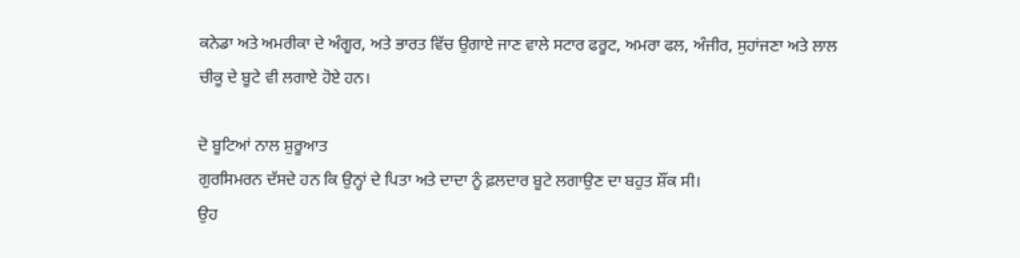ਕਨੇਡਾ ਅਤੇ ਅਮਰੀਕਾ ਦੇ ਅੰਗੂਰ, ਅਤੇ ਭਾਰਤ ਵਿੱਚ ਉਗਾਏ ਜਾਣ ਵਾਲੇ ਸਟਾਰ ਫਰੂਟ, ਅਮਰਾ ਫਲ, ਅੰਜੀਰ, ਸੁਹਾਂਜਣਾ ਅਤੇ ਲਾਲ ਚੀਕੂ ਦੇ ਬੂਟੇ ਵੀ ਲਗਾਏ ਹੋਏ ਹਨ।

ਦੋ ਬੂਟਿਆਂ ਨਾਲ ਸ਼ੁਰੂਆਤ
ਗੁਰਸਿਮਰਨ ਦੱਸਦੇ ਹਨ ਕਿ ਉਨ੍ਹਾਂ ਦੇ ਪਿਤਾ ਅਤੇ ਦਾਦਾ ਨੂੰ ਫ਼ਲਦਾਰ ਬੂਟੇ ਲਗਾਉਣ ਦਾ ਬਹੁਤ ਸ਼ੌਂਕ ਸੀ।
ਉਹ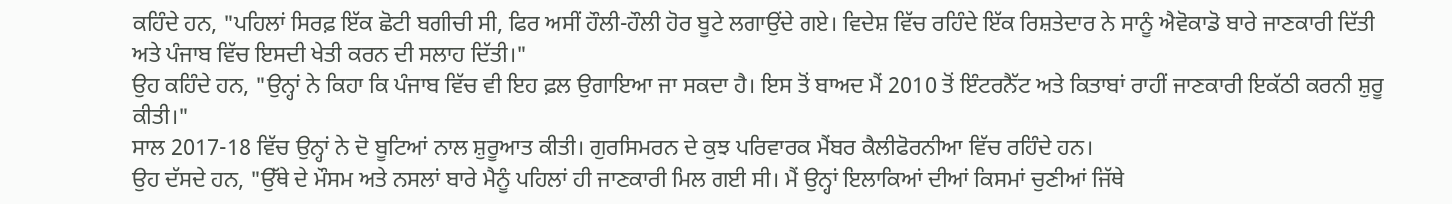ਕਹਿੰਦੇ ਹਨ, "ਪਹਿਲਾਂ ਸਿਰਫ਼ ਇੱਕ ਛੋਟੀ ਬਗੀਚੀ ਸੀ, ਫਿਰ ਅਸੀਂ ਹੌਲੀ-ਹੌਲੀ ਹੋਰ ਬੂਟੇ ਲਗਾਉਂਦੇ ਗਏ। ਵਿਦੇਸ਼ ਵਿੱਚ ਰਹਿੰਦੇ ਇੱਕ ਰਿਸ਼ਤੇਦਾਰ ਨੇ ਸਾਨੂੰ ਐਵੋਕਾਡੋ ਬਾਰੇ ਜਾਣਕਾਰੀ ਦਿੱਤੀ ਅਤੇ ਪੰਜਾਬ ਵਿੱਚ ਇਸਦੀ ਖੇਤੀ ਕਰਨ ਦੀ ਸਲਾਹ ਦਿੱਤੀ।"
ਉਹ ਕਹਿੰਦੇ ਹਨ, "ਉਨ੍ਹਾਂ ਨੇ ਕਿਹਾ ਕਿ ਪੰਜਾਬ ਵਿੱਚ ਵੀ ਇਹ ਫ਼ਲ ਉਗਾਇਆ ਜਾ ਸਕਦਾ ਹੈ। ਇਸ ਤੋਂ ਬਾਅਦ ਮੈਂ 2010 ਤੋਂ ਇੰਟਰਨੈੱਟ ਅਤੇ ਕਿਤਾਬਾਂ ਰਾਹੀਂ ਜਾਣਕਾਰੀ ਇਕੱਠੀ ਕਰਨੀ ਸ਼ੁਰੂ ਕੀਤੀ।"
ਸਾਲ 2017-18 ਵਿੱਚ ਉਨ੍ਹਾਂ ਨੇ ਦੋ ਬੂਟਿਆਂ ਨਾਲ ਸ਼ੁਰੂਆਤ ਕੀਤੀ। ਗੁਰਸਿਮਰਨ ਦੇ ਕੁਝ ਪਰਿਵਾਰਕ ਮੈਂਬਰ ਕੈਲੀਫੋਰਨੀਆ ਵਿੱਚ ਰਹਿੰਦੇ ਹਨ।
ਉਹ ਦੱਸਦੇ ਹਨ, "ਉੱਥੇ ਦੇ ਮੌਸਮ ਅਤੇ ਨਸਲਾਂ ਬਾਰੇ ਮੈਨੂੰ ਪਹਿਲਾਂ ਹੀ ਜਾਣਕਾਰੀ ਮਿਲ ਗਈ ਸੀ। ਮੈਂ ਉਨ੍ਹਾਂ ਇਲਾਕਿਆਂ ਦੀਆਂ ਕਿਸਮਾਂ ਚੁਣੀਆਂ ਜਿੱਥੇ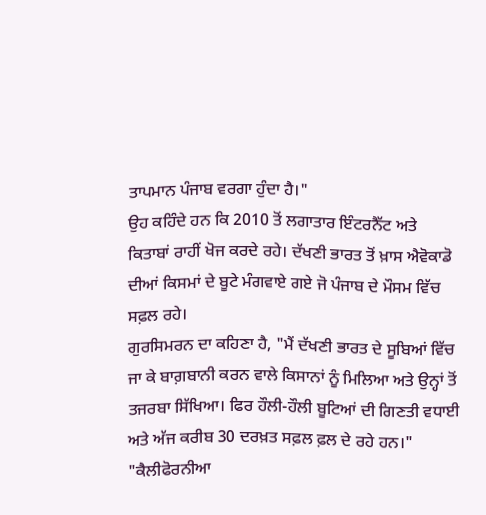ਤਾਪਮਾਨ ਪੰਜਾਬ ਵਰਗਾ ਹੁੰਦਾ ਹੈ।"
ਉਹ ਕਹਿੰਦੇ ਹਨ ਕਿ 2010 ਤੋਂ ਲਗਾਤਾਰ ਇੰਟਰਨੈੱਟ ਅਤੇ ਕਿਤਾਬਾਂ ਰਾਹੀਂ ਖੋਜ ਕਰਦੇ ਰਹੇ। ਦੱਖਣੀ ਭਾਰਤ ਤੋਂ ਖ਼ਾਸ ਐਵੋਕਾਡੋ ਦੀਆਂ ਕਿਸਮਾਂ ਦੇ ਬੂਟੇ ਮੰਗਵਾਏ ਗਏ ਜੋ ਪੰਜਾਬ ਦੇ ਮੌਸਮ ਵਿੱਚ ਸਫ਼ਲ ਰਹੇ।
ਗੁਰਸਿਮਰਨ ਦਾ ਕਹਿਣਾ ਹੈ, "ਮੈਂ ਦੱਖਣੀ ਭਾਰਤ ਦੇ ਸੂਬਿਆਂ ਵਿੱਚ ਜਾ ਕੇ ਬਾਗ਼ਬਾਨੀ ਕਰਨ ਵਾਲੇ ਕਿਸਾਨਾਂ ਨੂੰ ਮਿਲਿਆ ਅਤੇ ਉਨ੍ਹਾਂ ਤੋਂ ਤਜਰਬਾ ਸਿੱਖਿਆ। ਫਿਰ ਹੌਲੀ-ਹੌਲੀ ਬੂਟਿਆਂ ਦੀ ਗਿਣਤੀ ਵਧਾਈ ਅਤੇ ਅੱਜ ਕਰੀਬ 30 ਦਰਖ਼ਤ ਸਫ਼ਲ ਫ਼ਲ ਦੇ ਰਹੇ ਹਨ।"
"ਕੈਲੀਫੋਰਨੀਆ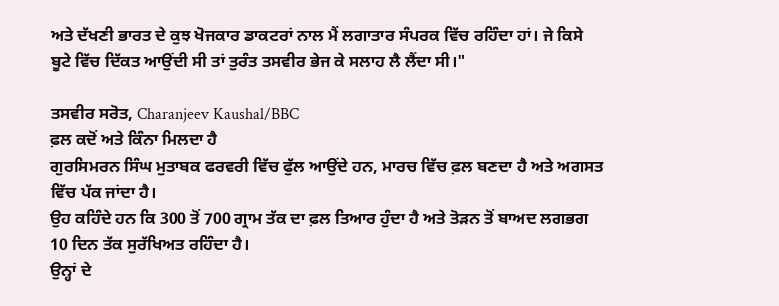ਅਤੇ ਦੱਖਣੀ ਭਾਰਤ ਦੇ ਕੁਝ ਖੋਜਕਾਰ ਡਾਕਟਰਾਂ ਨਾਲ ਮੈਂ ਲਗਾਤਾਰ ਸੰਪਰਕ ਵਿੱਚ ਰਹਿੰਦਾ ਹਾਂ। ਜੇ ਕਿਸੇ ਬੂਟੇ ਵਿੱਚ ਦਿੱਕਤ ਆਉਂਦੀ ਸੀ ਤਾਂ ਤੁਰੰਤ ਤਸਵੀਰ ਭੇਜ ਕੇ ਸਲਾਹ ਲੈ ਲੈਂਦਾ ਸੀ।"

ਤਸਵੀਰ ਸਰੋਤ, Charanjeev Kaushal/BBC
ਫ਼ਲ ਕਦੋਂ ਅਤੇ ਕਿੰਨਾ ਮਿਲਦਾ ਹੈ
ਗੁਰਸਿਮਰਨ ਸਿੰਘ ਮੁਤਾਬਕ ਫਰਵਰੀ ਵਿੱਚ ਫੁੱਲ ਆਉਂਦੇ ਹਨ, ਮਾਰਚ ਵਿੱਚ ਫ਼ਲ ਬਣਦਾ ਹੈ ਅਤੇ ਅਗਸਤ ਵਿੱਚ ਪੱਕ ਜਾਂਦਾ ਹੈ।
ਉਹ ਕਹਿੰਦੇ ਹਨ ਕਿ 300 ਤੋਂ 700 ਗ੍ਰਾਮ ਤੱਕ ਦਾ ਫ਼ਲ ਤਿਆਰ ਹੁੰਦਾ ਹੈ ਅਤੇ ਤੋੜਨ ਤੋਂ ਬਾਅਦ ਲਗਭਗ 10 ਦਿਨ ਤੱਕ ਸੁਰੱਖਿਅਤ ਰਹਿੰਦਾ ਹੈ।
ਉਨ੍ਹਾਂ ਦੇ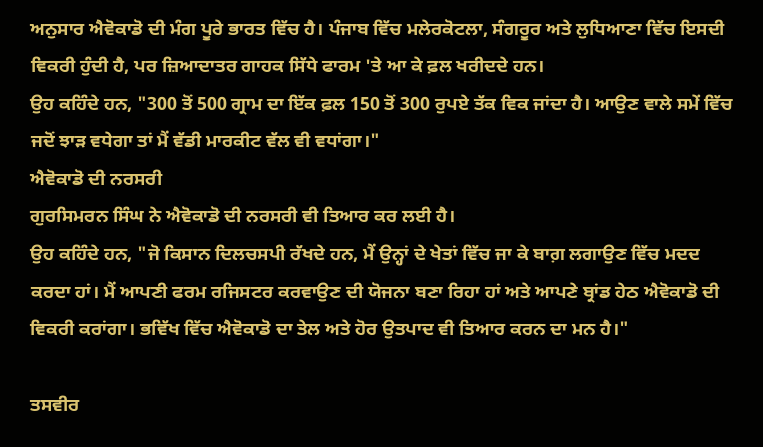ਅਨੁਸਾਰ ਐਵੋਕਾਡੋ ਦੀ ਮੰਗ ਪੂਰੇ ਭਾਰਤ ਵਿੱਚ ਹੈ। ਪੰਜਾਬ ਵਿੱਚ ਮਲੇਰਕੋਟਲਾ, ਸੰਗਰੂਰ ਅਤੇ ਲੁਧਿਆਣਾ ਵਿੱਚ ਇਸਦੀ ਵਿਕਰੀ ਹੁੰਦੀ ਹੈ, ਪਰ ਜ਼ਿਆਦਾਤਰ ਗਾਹਕ ਸਿੱਧੇ ਫਾਰਮ 'ਤੇ ਆ ਕੇ ਫ਼ਲ ਖਰੀਦਦੇ ਹਨ।
ਉਹ ਕਹਿੰਦੇ ਹਨ, "300 ਤੋਂ 500 ਗ੍ਰਾਮ ਦਾ ਇੱਕ ਫ਼ਲ 150 ਤੋਂ 300 ਰੁਪਏ ਤੱਕ ਵਿਕ ਜਾਂਦਾ ਹੈ। ਆਉਣ ਵਾਲੇ ਸਮੇਂ ਵਿੱਚ ਜਦੋਂ ਝਾੜ ਵਧੇਗਾ ਤਾਂ ਮੈਂ ਵੱਡੀ ਮਾਰਕੀਟ ਵੱਲ ਵੀ ਵਧਾਂਗਾ।"
ਐਵੋਕਾਡੋ ਦੀ ਨਰਸਰੀ
ਗੁਰਸਿਮਰਨ ਸਿੰਘ ਨੇ ਐਵੋਕਾਡੋ ਦੀ ਨਰਸਰੀ ਵੀ ਤਿਆਰ ਕਰ ਲਈ ਹੈ।
ਉਹ ਕਹਿੰਦੇ ਹਨ, "ਜੋ ਕਿਸਾਨ ਦਿਲਚਸਪੀ ਰੱਖਦੇ ਹਨ, ਮੈਂ ਉਨ੍ਹਾਂ ਦੇ ਖੇਤਾਂ ਵਿੱਚ ਜਾ ਕੇ ਬਾਗ਼ ਲਗਾਉਣ ਵਿੱਚ ਮਦਦ ਕਰਦਾ ਹਾਂ। ਮੈਂ ਆਪਣੀ ਫਰਮ ਰਜਿਸਟਰ ਕਰਵਾਉਣ ਦੀ ਯੋਜਨਾ ਬਣਾ ਰਿਹਾ ਹਾਂ ਅਤੇ ਆਪਣੇ ਬ੍ਰਾਂਡ ਹੇਠ ਐਵੋਕਾਡੋ ਦੀ ਵਿਕਰੀ ਕਰਾਂਗਾ। ਭਵਿੱਖ ਵਿੱਚ ਐਵੋਕਾਡੋ ਦਾ ਤੇਲ ਅਤੇ ਹੋਰ ਉਤਪਾਦ ਵੀ ਤਿਆਰ ਕਰਨ ਦਾ ਮਨ ਹੈ।"

ਤਸਵੀਰ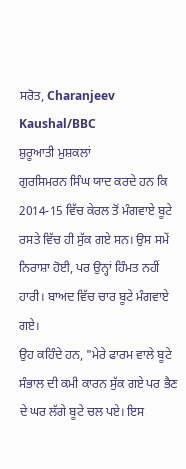ਸਰੋਤ, Charanjeev Kaushal/BBC
ਸ਼ੁਰੂਆਤੀ ਮੁਸ਼ਕਲਾਂ
ਗੁਰਸਿਮਰਨ ਸਿੰਘ ਯਾਦ ਕਰਦੇ ਹਨ ਕਿ 2014-15 ਵਿੱਚ ਕੇਰਲ ਤੋਂ ਮੰਗਵਾਏ ਬੂਟੇ ਰਸਤੇ ਵਿੱਚ ਹੀ ਸੁੱਕ ਗਏ ਸਨ। ਉਸ ਸਮੇਂ ਨਿਰਾਸ਼ਾ ਹੋਈ, ਪਰ ਉਨ੍ਹਾਂ ਹਿੰਮਤ ਨਹੀਂ ਹਾਰੀ। ਬਾਅਦ ਵਿੱਚ ਚਾਰ ਬੂਟੇ ਮੰਗਵਾਏ ਗਏ।
ਉਹ ਕਹਿੰਦੇ ਹਨ, "ਮੇਰੇ ਫਾਰਮ ਵਾਲੇ ਬੂਟੇ ਸੰਭਾਲ ਦੀ ਕਮੀ ਕਾਰਨ ਸੁੱਕ ਗਏ ਪਰ ਭੈਣ ਦੇ ਘਰ ਲੱਗੇ ਬੂਟੇ ਚਲ ਪਏ। ਇਸ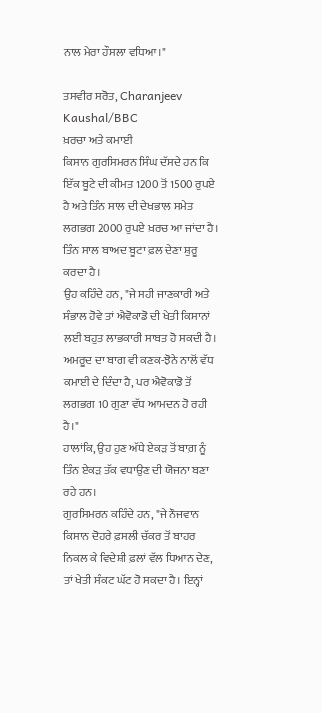ਨਾਲ ਮੇਰਾ ਹੌਸਲਾ ਵਧਿਆ।"

ਤਸਵੀਰ ਸਰੋਤ, Charanjeev Kaushal/BBC
ਖ਼ਰਚਾ ਅਤੇ ਕਮਾਈ
ਕਿਸਾਨ ਗੁਰਸਿਮਰਨ ਸਿੰਘ ਦੱਸਦੇ ਹਨ ਕਿ ਇੱਕ ਬੂਟੇ ਦੀ ਕੀਮਤ 1200 ਤੋਂ 1500 ਰੁਪਏ ਹੈ ਅਤੇ ਤਿੰਨ ਸਾਲ ਦੀ ਦੇਖਭਾਲ ਸਮੇਤ ਲਗਭਗ 2000 ਰੁਪਏ ਖ਼ਰਚ ਆ ਜਾਂਦਾ ਹੈ। ਤਿੰਨ ਸਾਲ ਬਾਅਦ ਬੂਟਾ ਫ਼ਲ ਦੇਣਾ ਸ਼ੁਰੂ ਕਰਦਾ ਹੈ।
ਉਹ ਕਹਿੰਦੇ ਹਨ, "ਜੇ ਸਹੀ ਜਾਣਕਾਰੀ ਅਤੇ ਸੰਭਾਲ ਹੋਵੇ ਤਾਂ ਐਵੋਕਾਡੋ ਦੀ ਖੇਤੀ ਕਿਸਾਨਾਂ ਲਈ ਬਹੁਤ ਲਾਭਕਾਰੀ ਸਾਬਤ ਹੋ ਸਕਦੀ ਹੈ। ਅਮਰੂਦ ਦਾ ਬਾਗ ਵੀ ਕਣਕ-ਝੋਨੇ ਨਾਲੋਂ ਵੱਧ ਕਮਾਈ ਦੇ ਦਿੰਦਾ ਹੈ, ਪਰ ਐਵੋਕਾਡੋ ਤੋਂ ਲਗਭਗ 10 ਗੁਣਾ ਵੱਧ ਆਮਦਨ ਹੋ ਰਹੀ ਹੈ।"
ਹਾਲਾਂਕਿ, ਉਹ ਹੁਣ ਅੱਧੇ ਏਕੜ ਤੋਂ ਬਾਗ਼ ਨੂੰ ਤਿੰਨ ਏਕੜ ਤੱਕ ਵਧਾਉਣ ਦੀ ਯੋਜਨਾ ਬਣਾ ਰਹੇ ਹਨ।
ਗੁਰਸਿਮਰਨ ਕਹਿੰਦੇ ਹਨ, "ਜੇ ਨੌਜਵਾਨ ਕਿਸਾਨ ਦੋਹਰੇ ਫ਼ਸਲੀ ਚੱਕਰ ਤੋਂ ਬਾਹਰ ਨਿਕਲ ਕੇ ਵਿਦੇਸ਼ੀ ਫ਼ਲਾਂ ਵੱਲ ਧਿਆਨ ਦੇਣ, ਤਾਂ ਖੇਤੀ ਸੰਕਟ ਘੱਟ ਹੋ ਸਕਦਾ ਹੈ। ਇਨ੍ਹਾਂ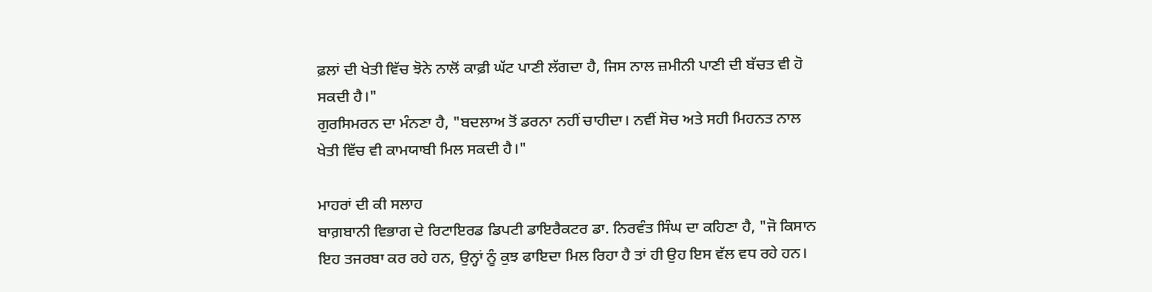ਫ਼ਲਾਂ ਦੀ ਖੇਤੀ ਵਿੱਚ ਝੋਨੇ ਨਾਲੋਂ ਕਾਫ਼ੀ ਘੱਟ ਪਾਣੀ ਲੱਗਦਾ ਹੈ, ਜਿਸ ਨਾਲ ਜ਼ਮੀਨੀ ਪਾਣੀ ਦੀ ਬੱਚਤ ਵੀ ਹੋ ਸਕਦੀ ਹੈ।"
ਗੁਰਸਿਮਰਨ ਦਾ ਮੰਨਣਾ ਹੈ, "ਬਦਲਾਅ ਤੋਂ ਡਰਨਾ ਨਹੀਂ ਚਾਹੀਦਾ। ਨਵੀਂ ਸੋਚ ਅਤੇ ਸਹੀ ਮਿਹਨਤ ਨਾਲ ਖੇਤੀ ਵਿੱਚ ਵੀ ਕਾਮਯਾਬੀ ਮਿਲ ਸਕਦੀ ਹੈ।"

ਮਾਹਰਾਂ ਦੀ ਕੀ ਸਲਾਹ
ਬਾਗ਼ਬਾਨੀ ਵਿਭਾਗ ਦੇ ਰਿਟਾਇਰਡ ਡਿਪਟੀ ਡਾਇਰੈਕਟਰ ਡਾ. ਨਿਰਵੰਤ ਸਿੰਘ ਦਾ ਕਹਿਣਾ ਹੈ, "ਜੋ ਕਿਸਾਨ ਇਹ ਤਜਰਬਾ ਕਰ ਰਹੇ ਹਨ, ਉਨ੍ਹਾਂ ਨੂੰ ਕੁਝ ਫਾਇਦਾ ਮਿਲ ਰਿਹਾ ਹੈ ਤਾਂ ਹੀ ਉਹ ਇਸ ਵੱਲ ਵਧ ਰਹੇ ਹਨ।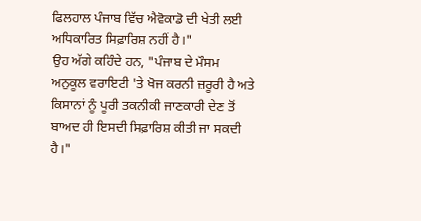ਫਿਲਹਾਲ ਪੰਜਾਬ ਵਿੱਚ ਐਵੋਕਾਡੋ ਦੀ ਖੇਤੀ ਲਈ ਅਧਿਕਾਰਿਤ ਸਿਫ਼ਾਰਿਸ਼ ਨਹੀਂ ਹੈ।"
ਉਹ ਅੱਗੇ ਕਹਿੰਦੇ ਹਨ, "ਪੰਜਾਬ ਦੇ ਮੌਸਮ ਅਨੁਕੂਲ ਵਰਾਇਟੀ 'ਤੇ ਖੋਜ ਕਰਨੀ ਜ਼ਰੂਰੀ ਹੈ ਅਤੇ ਕਿਸਾਨਾਂ ਨੂੰ ਪੂਰੀ ਤਕਨੀਕੀ ਜਾਣਕਾਰੀ ਦੇਣ ਤੋਂ ਬਾਅਦ ਹੀ ਇਸਦੀ ਸਿਫ਼ਾਰਿਸ਼ ਕੀਤੀ ਜਾ ਸਕਦੀ ਹੈ।"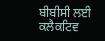ਬੀਬੀਸੀ ਲਈ ਕਲੈਕਟਿਵ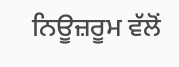ਨਿਊਜ਼ਰੂਮ ਵੱਲੋਂ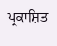ਪ੍ਰਕਾਸ਼ਿਤ